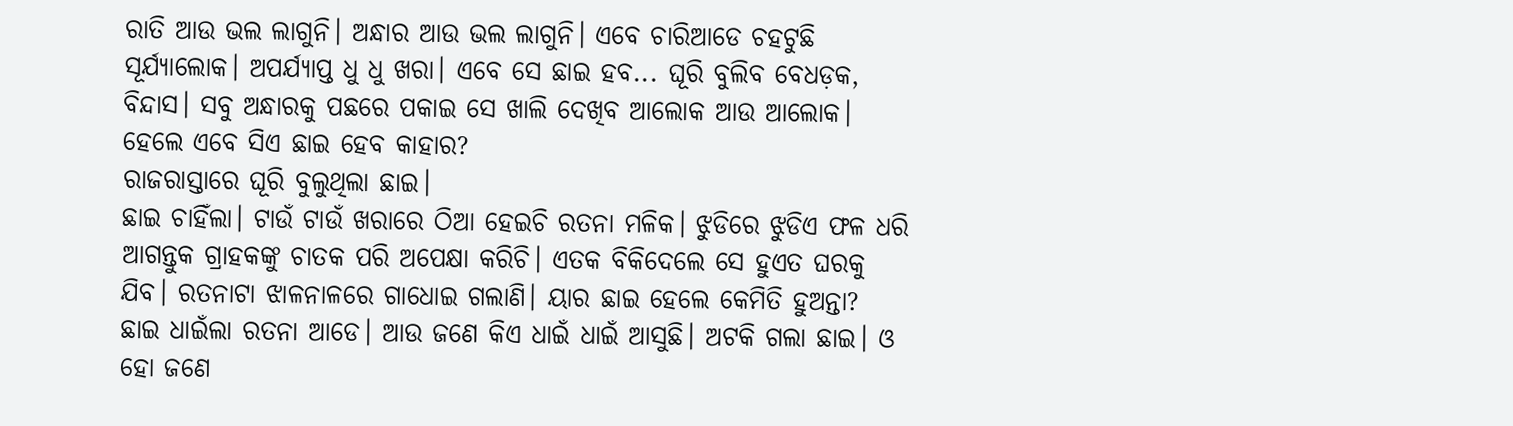ରାତି ଆଉ ଭଲ ଲାଗୁନି। ଅନ୍ଧାର ଆଉ ଭଲ ଲାଗୁନି। ଏବେ ଚାରିଆଡେ ଚହଟୁଛି ସୂର୍ଯ୍ୟାଲୋକ। ଅପର୍ଯ୍ୟାପ୍ତ ଧୁ ଧୁ ଖରା। ଏବେ ସେ ଛାଇ ହବ... ଘୂରି ବୁଲିବ ବେଧଡ଼କ, ବିନ୍ଦାସ। ସବୁ ଅନ୍ଧାରକୁ ପଛରେ ପକାଇ ସେ ଖାଲି ଦେଖିବ ଆଲୋକ ଆଉ ଆଲୋକ। ହେଲେ ଏବେ ସିଏ ଛାଇ ହେବ କାହାର?
ରାଜରାସ୍ତାରେ ଘୂରି ବୁଲୁଥିଲା ଛାଇ।
ଛାଇ ଚାହିଁଲା। ଟାଉଁ ଟାଉଁ ଖରାରେ ଠିଆ ହେଇଚି ରତନା ମଳିକ। ଝୁଡିରେ ଝୁଡିଏ ଫଳ ଧରି ଆଗନ୍ତୁକ ଗ୍ରାହକଙ୍କୁ ଚାତକ ପରି ଅପେକ୍ଷା କରିଚି। ଏତକ ବିକିଦେଲେ ସେ ହୁଏତ ଘରକୁ ଯିବ। ରତନାଟା ଝାଳନାଳରେ ଗାଧୋଇ ଗଲାଣି। ୟାର ଛାଇ ହେଲେ କେମିତି ହୁଅନ୍ତା?
ଛାଇ ଧାଇଁଲା ରତନା ଆଡେ। ଆଉ ଜଣେ କିଏ ଧାଇଁ ଧାଇଁ ଆସୁଛି। ଅଟକି ଗଲା ଛାଇ। ଓ ହୋ ଜଣେ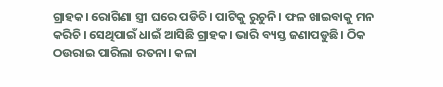ଗ୍ରାହକ। ରୋଗିଣା ସ୍ତ୍ରୀ ଘରେ ପଡିଚି। ପାଟିକୁ ରୁଚୁନି। ଫଳ ଖାଇବାକୁ ମନ କରିଚି। ସେଥିପାଇଁ ଧାଇଁ ଆସିଛି ଗ୍ରାହକ। ଭାରି ବ୍ୟସ୍ତ ଜଣାପଡୁଛି। ଠିକ ଠଉରାଇ ପାରିଲା ରତନା। କଳା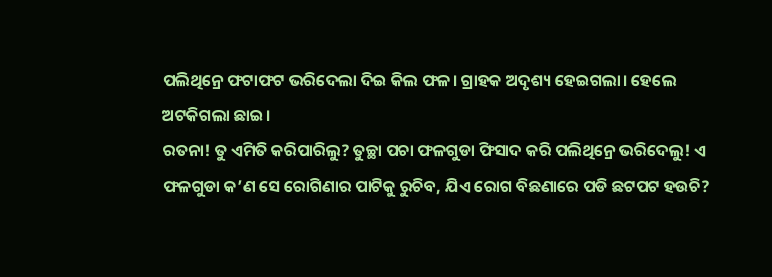ପଲିଥିନ୍ରେ ଫଟାଫଟ ଭରିଦେଲା ଦିଇ କିଲ ଫଳ। ଗ୍ରାହକ ଅଦୃଶ୍ୟ ହେଇଗଲା। ହେଲେ ଅଟକିଗଲା ଛାଇ।
ରତନା! ତୁ ଏମିତି କରିପାରିଲୁ? ତୁଚ୍ଛା ପଚା ଫଳଗୁଡା ଫିସାଦ କରି ପଲିଥିନ୍ରେ ଭରିଦେଲୁ! ଏ ଫଳଗୁଡା କ’ଣ ସେ ରୋଗିଣାର ପାଟିକୁ ରୁଚିବ, ଯିଏ ରୋଗ ବିଛଣାରେ ପଡି ଛଟପଟ ହଉଚି?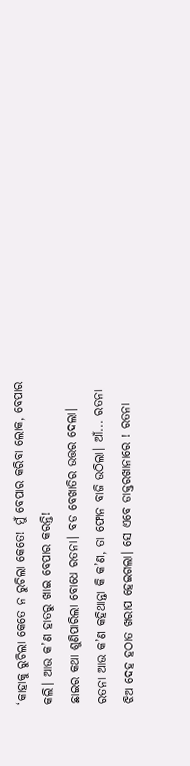‘କାହାକୁ ରୁଚିଲା କେତେ ନ ରୁଚିଲା କେତେ! ମୁଁ ବେପାର କରିବା ଲୋକ, ବେପାର କଲି। ଆଉ କ’ଣ ହାତରୁ ଖାଇ ବେପାର କରନ୍ତି!
ଛାଇର କଥା ଶୁଣିପାରିଲା ବୋଧେ ରତନା। ବଡ ବେଖାତିର ଉତ୍ତର ଦେଲା।
ରତନା ଆଉ କ’ଣ କହିଥାନ୍ତା କି କ’ଣ, ତା ଫୋନ ବାଜି ଉଠିଲା। ଆଁ... ରତନା ଝିଅ ଦେହ ହଠାତ ଖରାପ ହେଇଗଲା। ସେ ଏବେ ଡାକ୍ତରଖାନାରେ ! ରତନା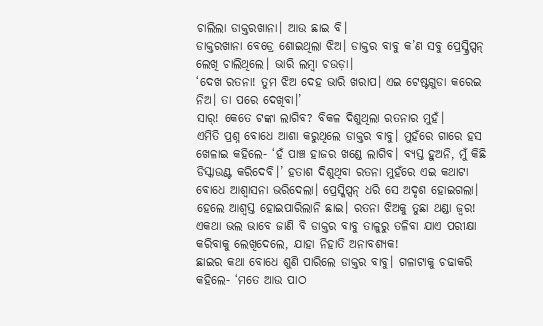ଚାଲିଲା ଡାକ୍ତରଖାନା। ଆଉ ଛାଇ ବି।
ଡାକ୍ତରଖାନା ବେଡ୍ରେ ଶୋଇଥିଲା ଝିଅ। ଡାକ୍ତର ବାବୁ କ’ଣ ସବୁ ପ୍ରେସ୍କ୍ରିପ୍ସନ୍ ଲେଖି ଚାଲିଥିଲେ। ଭାରି ଲମ୍ୱା ଚଉଡ଼ା।
‘ଦେଖ ରତନା! ତୁମ ଝିଅ ଦେହ ଭାରି ଖରାପ। ଏଇ ଟେଷ୍ଟଗୁଡା କରେଇ ନିଅ। ତା ପରେ ଦେଖିବା।’
ସାର୍! କେତେ ଟଙ୍କା ଲାଗିବ? ବିକଳ ଦିଶୁଥିଲା ରତନାର ମୁହଁ।
ଏମିତି ପ୍ରଶ୍ନ ବୋଧେ ଆଶା କରୁଥିଲେ ଡାକ୍ତର ବାବୁ। ମୁହଁରେ ଗାରେ ହସ ଖେଳାଇ କହିଲେ- ‘ହଁ ପାଞ୍ଚ ହାଜର ଖଣ୍ଡେ ଲାଗିବ। ବ୍ୟସ୍ତ ହୁଅନି, ମୁଁ କିଛି ଡିସ୍କାଉଣ୍ଟ କରିଦେବି।’ ହତାଶ ଦିଶୁଥିବା ରତନା ମୁହଁରେ ଏଇ କଥାଟା ବୋଧେ ଆଶ୍ୱାସନା ଭରିଦେଲା। ପ୍ରେସ୍କିପ୍ସନ୍ ଧରି ସେ ଅଦୃଶ ହୋଇଗଲା। ହେଲେ ଆଶ୍ୱସ୍ତ ହୋଇପାରିଲାନି ଛାଇ। ରତନା ଝିଅକୁ ତୁଛା ଥଣ୍ଡା ଜ୍ୱର! ଏକଥା ଭଲ ଭାବେ ଜାଣି ବି ଡାକ୍ତର ବାବୁ ତାଳୁରୁ ତଳିବା ଯାଏ ପରୀକ୍ଷା କରିବାକୁ ଲେଖିଦେଲେ, ଯାହା ନିହାତି ଅନାବଶ୍ୟକ!
ଛାଇର କଥା ବୋଧେ ଶୁଣି ପାରିଲେ ଡାକ୍ତର ବାବୁ। ଗଳାଟାକୁ ଚଢାକରି କହିଲେ- ‘ମତେ ଆଉ ପାଠ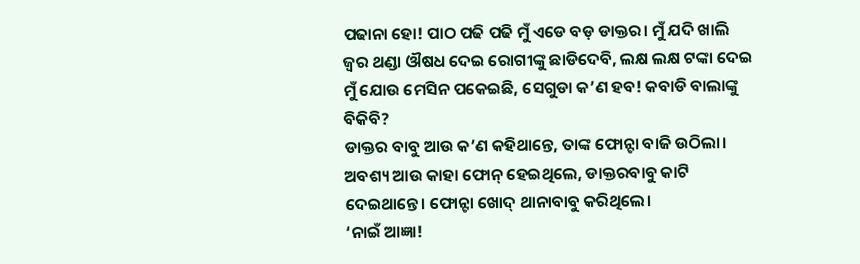ପଢାନା ହୋ! ପାଠ ପଢି ପଢି ମୁଁ ଏଡେ ବଡ଼ ଡାକ୍ତର। ମୁଁ ଯଦି ଖାଲି ଜ୍ୱର ଥଣ୍ଡା ଔଷଧ ଦେଇ ରୋଗୀଙ୍କୁ ଛାଡିଦେବି, ଲକ୍ଷ ଲକ୍ଷ ଟଙ୍କା ଦେଇ ମୁଁ ଯୋଉ ମେସିନ ପକେଇଛି, ସେଗୁଡା କ’ଣ ହବ! କବାଡି ବାଲାଙ୍କୁ ବିକିବି?
ଡାକ୍ତର ବାବୁ ଆଉ କ’ଣ କହିଥାନ୍ତେ, ତାଙ୍କ ଫୋନ୍ଟା ବାଜି ଉଠିଲା। ଅବଶ୍ୟ ଆଉ କାହା ଫୋନ୍ ହେଇଥିଲେ, ଡାକ୍ତରବାବୁ କାଟି ଦେଇଥାନ୍ତେ। ଫୋନ୍ଟା ଖୋଦ୍ ଥାନାବାବୁ କରିଥିଲେ।
‘ନାଇଁ ଆଜ୍ଞା!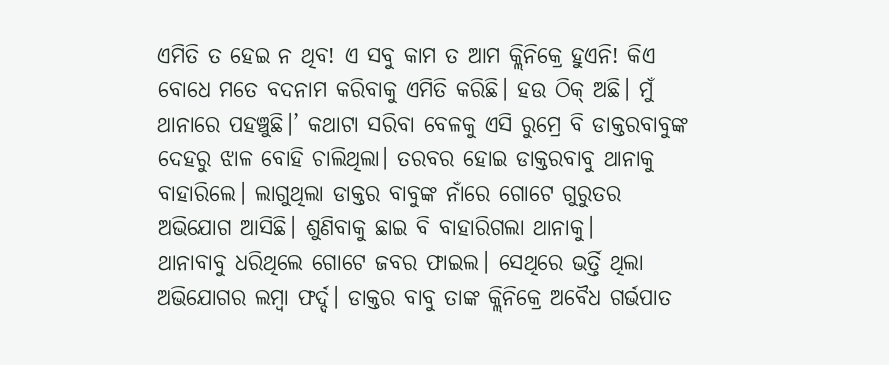ଏମିତି ତ ହେଇ ନ ଥିବ! ଏ ସବୁ କାମ ତ ଆମ କ୍ଲିନିକ୍ରେ ହୁଏନି! କିଏ ବୋଧେ ମତେ ବଦନାମ କରିବାକୁ ଏମିତି କରିଛି। ହଉ ଠିକ୍ ଅଛି। ମୁଁ ଥାନାରେ ପହଞ୍ଚୁଛି।’ କଥାଟା ସରିବା ବେଳକୁ ଏସି ରୁମ୍ରେ ବି ଡାକ୍ତରବାବୁଙ୍କ ଦେହରୁ ଝାଳ ବୋହି ଚାଲିଥିଲା। ତରବର ହୋଇ ଡାକ୍ତରବାବୁ ଥାନାକୁ ବାହାରିଲେ। ଲାଗୁଥିଲା ଡାକ୍ତର ବାବୁଙ୍କ ନାଁରେ ଗୋଟେ ଗୁରୁତର ଅଭିଯୋଗ ଆସିଛି। ଶୁଣିବାକୁ ଛାଇ ବି ବାହାରିଗଲା ଥାନାକୁ।
ଥାନାବାବୁ ଧରିଥିଲେ ଗୋଟେ ଜବର ଫାଇଲ। ସେଥିରେ ଭର୍ତ୍ତି ଥିଲା ଅଭିଯୋଗର ଲମ୍ୱା ଫର୍ଦ୍ଦ। ଡାକ୍ତର ବାବୁ ତାଙ୍କ କ୍ଲିନିକ୍ରେ ଅବୈଧ ଗର୍ଭପାତ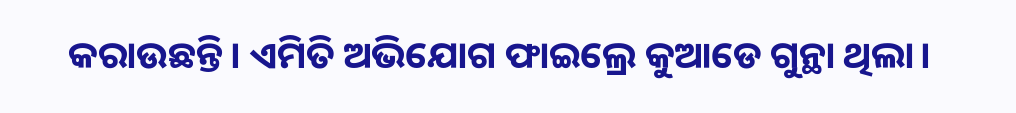କରାଉଛନ୍ତି। ଏମିତି ଅଭିଯୋଗ ଫାଇଲ୍ରେ କୁଆଡେ ଗୁନ୍ଥା ଥିଲା।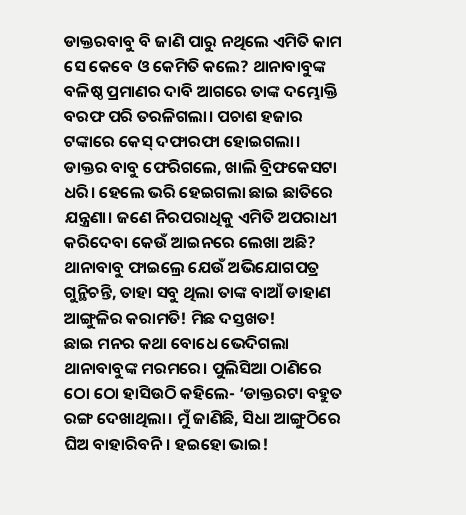ଡାକ୍ତରବାବୁ ବି ଜାଣି ପାରୁ ନଥିଲେ ଏମିତି କାମ ସେ କେବେ ଓ କେମିତି କଲେ? ଥାନାବାବୁଙ୍କ ବଳିଷ୍ଠ ପ୍ରମାଣର ଦାବି ଆଗରେ ତାଙ୍କ ଦମ୍ଭୋକ୍ତି ବରଫ ପରି ତରଳିଗଲା। ପଚାଶ ହଜାର ଟଙ୍କାରେ କେସ୍ ଦଫାରଫା ହୋଇଗଲା।
ଡାକ୍ତର ବାବୁ ଫେରିଗଲେ, ଖାଲି ବ୍ରିଫକେସଟା ଧରି। ହେଲେ ଭରି ହେଇଗଲା ଛାଇ ଛାତିରେ ଯନ୍ତ୍ରଣା। ଜଣେ ନିରପରାଧିକୁ ଏମିତି ଅପରାଧୀ କରିଦେବା କେଉଁ ଆଇନରେ ଲେଖା ଅଛି? ଥାନାବାବୁ ଫାଇଲ୍ରେ ଯେଉଁ ଅଭିଯୋଗପତ୍ର ଗୁନ୍ଥିଚନ୍ତି, ତାହା ସବୁ ଥିଲା ତାଙ୍କ ବାଆଁ ଡାହାଣ ଆଙ୍ଗୁଳିର କରାମତି! ମିଛ ଦସ୍ତଖତ!
ଛାଇ ମନର କଥା ବୋଧେ ଭେଦିଗଲା ଥାନାବାବୁଙ୍କ ମରମରେ। ପୁଲିସିଆ ଠାଣିରେ ଠୋ ଠୋ ହାସିଉଠି କହିଲେ- ‘ଡାକ୍ତରଟା ବହୁତ ରଙ୍ଗ ଦେଖାଥିଲା। ମୁଁ ଜାଣିଛି, ସିଧା ଆଙ୍ଗୁଠିରେ ଘିଅ ବାହାରିବନି। ହଇହୋ ଭାଇ!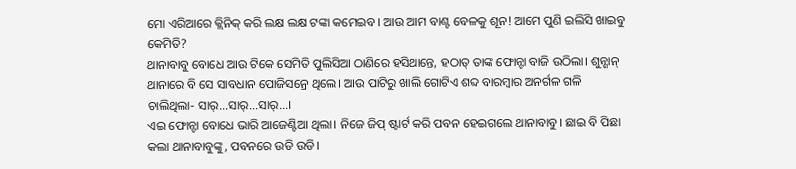ମୋ ଏରିଆରେ କ୍ଲିନିକ୍ କରି ଲକ୍ଷ ଲକ୍ଷ ଟଙ୍କା କମେଇବ। ଆଉ ଆମ ବାଣ୍ଟ ବେଳକୁ ଶୂନ! ଆମେ ପୁଣି ଇଲିସି ଖାଇବୁ କେମିତି?
ଥାନାବାବୁ ବୋଧେ ଆଉ ଟିକେ ସେମିତି ପୁଲିସିଆ ଠାଣିରେ ହସିଥାନ୍ତେ, ହଠାତ୍ ତାଙ୍କ ଫୋନ୍ଟା ବାଜି ଉଠିଲା। ଶୁନ୍ଶାନ୍ ଥାନାରେ ବି ସେ ସାବଧାନ ପୋଜିସନ୍ରେ ଥିଲେ। ଆଉ ପାଟିରୁ ଖାଲି ଗୋଟିଏ ଶବ୍ଦ ବାରମ୍ୱାର ଅନର୍ଗଳ ଗଳି ଚାଲିଥିଲା- ସାର୍...ସାର୍...ସାର୍...।
ଏଇ ଫୋନ୍ଟା ବୋଧେ ଭାରି ଆଜେଣ୍ଟିଆ ଥିଲା। ନିଜେ ଜିପ୍ ଷ୍ଟାର୍ଟ କରି ପବନ ହେଇଗଲେ ଥାନାବାବୁ। ଛାଇ ବି ପିଛା କଲା ଥାନାବାବୁଙ୍କୁ, ପବନରେ ଉଡି ଉଡି।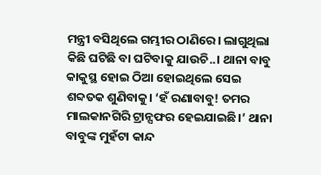ମନ୍ତ୍ରୀ ବସିଥିଲେ ଗମ୍ଭୀର ଠାଣିରେ। ଲାଗୁଥିଲା କିଛି ଘଟିଛି ବା ଘଟିବାକୁ ଯାଉଚି..। ଥାନା ବାବୁ କାକୁସ୍ଥ ହୋଇ ଠିଆ ହୋଇଥିଲେ ସେଇ ଶବ୍ଦତକ ଶୁଣିବାକୁ। ‘ହଁ ରଣାବାବୁ! ତମର ମାଲକାନଗିରି ଟ୍ରାନ୍ସଫର ହେଇଯାଇଛି।’ ଥାନା ବାବୁଙ୍କ ମୁହଁଟା କାନ୍ଦ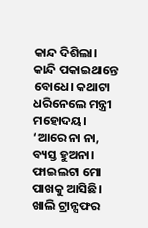କାନ୍ଦ ଦିଶିଲା। କାନ୍ଦି ପକାଇଥାନ୍ତେ ବୋଧେ। କଥାଟା ଧରିନେଲେ ମନ୍ତ୍ରୀ ମହୋଦୟ। ‘ଆରେ ନା ନା, ବ୍ୟସ୍ତ ହୁଅନା। ଫାଇଲଟା ମୋ ପାଖକୁ ଆସିଛି। ଖାଲି ଟ୍ରାନ୍ସଫର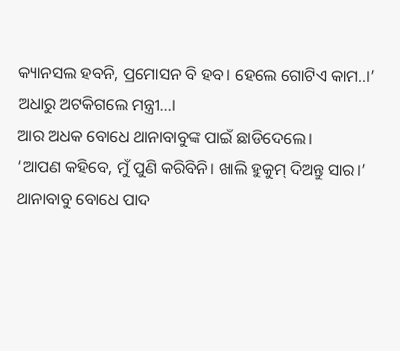କ୍ୟାନସଲ ହବନି, ପ୍ରମୋସନ ବି ହବ। ହେଲେ ଗୋଟିଏ କାମ..।’ ଅଧାରୁ ଅଟକିଗଲେ ମନ୍ତ୍ରୀ...।
ଆର ଅଧକ ବୋଧେ ଥାନାବାବୁଙ୍କ ପାଇଁ ଛାଡିଦେଲେ।
‘ଆପଣ କହିବେ, ମୁଁ ପୁଣି କରିବିନି। ଖାଲି ହୁକୁମ୍ ଦିଅନ୍ତୁ ସାର।’
ଥାନାବାବୁ ବୋଧେ ପାଦ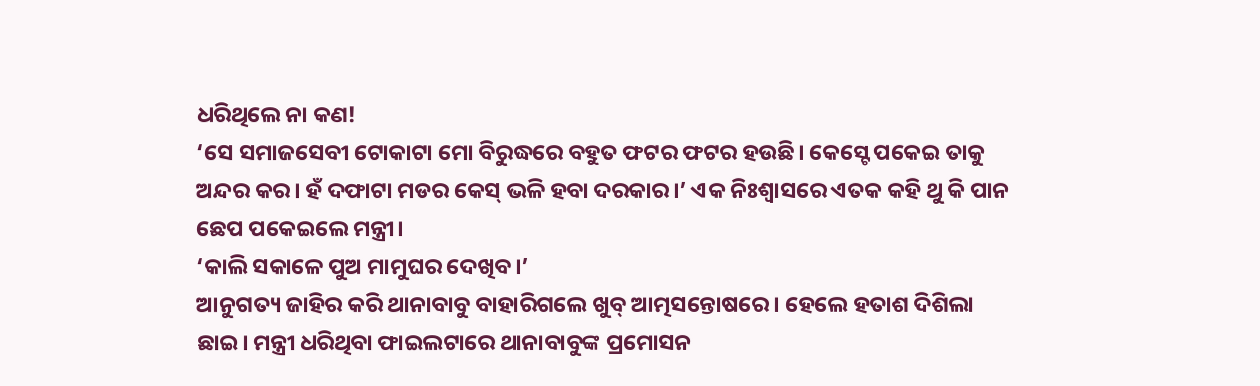ଧରିଥିଲେ ନା କଣ!
‘ସେ ସମାଜସେବୀ ଟୋକାଟା ମୋ ବିରୁଦ୍ଧରେ ବହୁତ ଫଟର ଫଟର ହଉଛି। କେସ୍ଟେ ପକେଇ ତାକୁ ଅନ୍ଦର କର। ହଁ ଦଫାଟା ମଡର କେସ୍ ଭଳି ହବା ଦରକାର।’ ଏକ ନିଃଶ୍ୱାସରେ ଏତକ କହି ଥୁ କି ପାନ ଛେପ ପକେଇଲେ ମନ୍ତ୍ରୀ।
‘କାଲି ସକାଳେ ପୁଅ ମାମୁଘର ଦେଖିବ।’
ଆନୁଗତ୍ୟ ଜାହିର କରି ଥାନାବାବୁ ବାହାରିଗଲେ ଖୁବ୍ ଆତ୍ମସନ୍ତୋଷରେ। ହେଲେ ହତାଶ ଦିଶିଲା ଛାଇ। ମନ୍ତ୍ରୀ ଧରିଥିବା ଫାଇଲଟାରେ ଥାନାବାବୁଙ୍କ ପ୍ରମୋସନ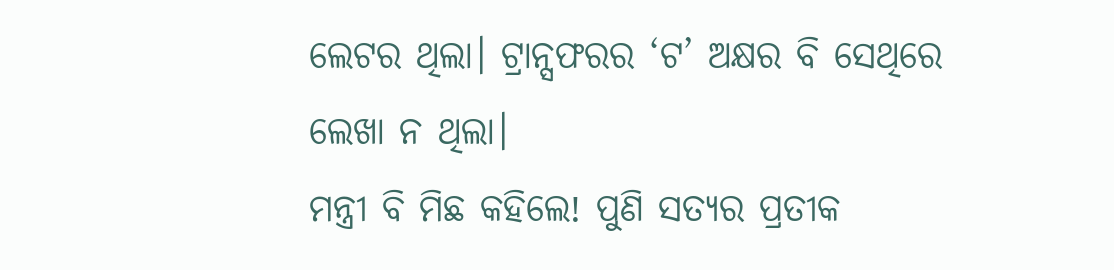ଲେଟର ଥିଲା। ଟ୍ରାନ୍ସଫରର ‘ଟ’ ଅକ୍ଷର ବି ସେଥିରେ ଲେଖା ନ ଥିଲା।
ମନ୍ତ୍ରୀ ବି ମିଛ କହିଲେ! ପୁଣି ସତ୍ୟର ପ୍ରତୀକ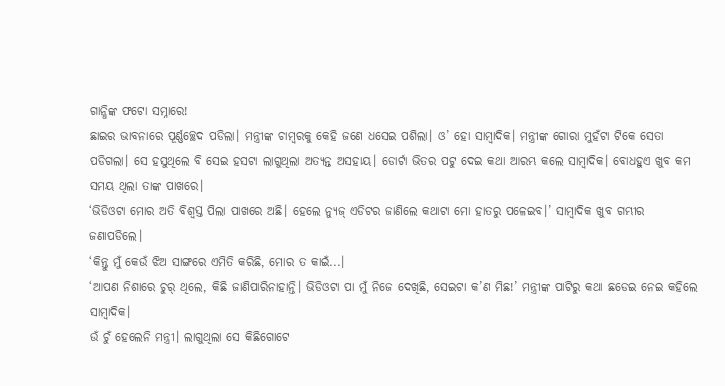ଗାନ୍ଧିଙ୍କ ଫଟୋ ସମ୍ନାରେ!
ଛାଇର ଭାବନାରେ ପୂର୍ଣ୍ଣଚ୍ଛେଦ ପଡିଲା। ମନ୍ତ୍ରୀଙ୍କ ଚାମ୍ୱରକୁ କେହି ଜଣେ ଧସେଇ ପଶିଲା। ଓ’ ହୋ ସାମ୍ୱାଦିକ। ମନ୍ତ୍ରୀଙ୍କ ଗୋରା ମୁହଁଟା ଟିକେ ସେତା ପଡିଗଲା। ସେ ହସୁଥିଲେ ବି ସେଇ ହସଟା ଲାଗୁଥିଲା ଅତ୍ୟନ୍ତ ଅସହାୟ। ଡୋର୍ଟା ଭିତର ପଟୁ ଦେଇ କଥା ଆରମ୍ଭ କଲେ ସାମ୍ୱାଦିକ। ବୋଧହୁଏ ଖୁବ କମ ସମୟ ଥିଲା ତାଙ୍କ ପାଖରେ।
‘ଭିଡିଓଟା ମୋର ଅତି ବିଶ୍ୱସ୍ତ ପିଲା ପାଖରେ ଅଛି। ହେଲେ ନ୍ୟୁଜ୍ ଏଡିଟର ଜାଣିଲେ କଥାଟା ମୋ ହାତରୁ ପଳେଇବ।’ ସାମ୍ୱାଦିକ ଖୁବ ଗମ୍ଭୀର ଜଣାପଡିଲେ।
‘କିନ୍ତୁ ମୁଁ କେଉଁ ଝିଅ ସାଙ୍ଗରେ ଏମିତି କରିଛି, ମୋର ତ କାଇଁ...।
‘ଆପଣ ନିଶାରେ ଚୁର୍ ଥିଲେ, କିଛି ଜାଣିପାରିନାହାନ୍ତି। ଭିଡିଓଟା ପା ମୁଁ ନିଜେ ଦେଖିଛି, ସେଇଟା କ’ଣ ମିଛ!’ ମନ୍ତ୍ରୀଙ୍କ ପାଟିରୁ କଥା ଛଡେଇ ନେଇ କହିଲେ ସାମ୍ୱାଦିକ।
ଉଁ ଚୁଁ ହେଲେନି ମନ୍ତ୍ରୀ। ଲାଗୁଥିଲା ସେ କିଛିଗୋଟେ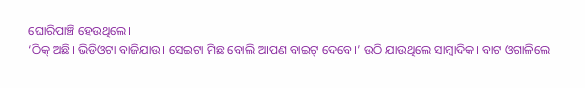ଘୋରିପାଞ୍ଚି ହେଉଥିଲେ।
‘ଠିକ୍ ଅଛି। ଭିଡିଓଟା ବାଜିଯାଉ। ସେଇଟା ମିଛ ବୋଲି ଆପଣ ବାଇଟ୍ ଦେବେ।’ ଉଠି ଯାଉଥିଲେ ସାମ୍ୱାଦିକ। ବାଟ ଓଗାଳିଲେ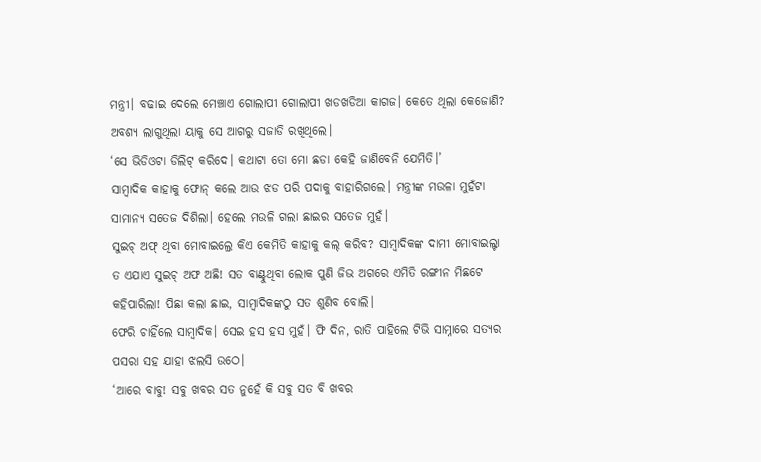ମନ୍ତ୍ରୀ। ବଢାଇ ଦେଲେ ମେଞ୍ଚାଏ ଗୋଲାପୀ ଗୋଲାପୀ ଖଡଖଡିଆ କାଗଜ। କେତେ ଥିଲା କେଜୋଣି? ଅବଶ୍ୟ ଲାଗୁଥିଲା ୟାକୁ ସେ ଆଗରୁ ସଜାଡି ରଖିଥିଲେ।
‘ସେ ଭିଡିଓଟା ଡିଲିଟ୍ କରିଦେ। କଥାଟା ତୋ ମୋ ଛଡା କେହି ଜାଣିବେନି ଯେମିତି।’
ସାମ୍ୱାଦିକ କାହାକୁ ଫୋନ୍ କଲେ ଆଉ ଝଡ ପରି ପଦାକୁ ବାହାରିଗଲେ। ମନ୍ତ୍ରୀଙ୍କ ମଉଳା ମୁହଁଟା ସାମାନ୍ୟ ସତେଜ ଦିଶିଲା। ହେଲେ ମଉଳି ଗଲା ଛାଇର ସତେଜ ମୁହଁ।
ସୁଇଚ୍ ଅଫ୍ ଥିବା ମୋବାଇଲ୍ରେ କିଏ କେମିତି କାହାକୁ କଲ୍ କରିବ? ସାମ୍ୱାଦିକଙ୍କ ଦାମୀ ମୋବାଇଲ୍ଟା ତ ଏଯାଏ ସୁଇଚ୍ ଅଫ ଅଛି! ସତ ବାଣ୍ଟୁଥିବା ଲୋକ ପୁଣି ଜିଭ ଅଗରେ ଏମିତି ରଙ୍ଗୀନ ମିଛଟେ କହିପାରିଲା! ପିଛା କଲା ଛାଇ, ସାମ୍ୱାଦିକଙ୍କଠୁ ସତ ଶୁଣିବ ବୋଲି।
ଫେରି ଚାହିଁଲେ ସାମ୍ୱାଦିକ। ସେଇ ହସ ହସ ମୁହଁ। ଫି ଦିନ, ରାତି ପାହିଲେ ଟିଭି ସାମ୍ନାରେ ସତ୍ୟର ପସରା ସହ ଯାହା ଝଲସି ଉଠେ।
‘ଆରେ ବାବୁ! ସବୁ ଖବର ସତ ନୁହେଁ କି ସବୁ ସତ ବି ଖବର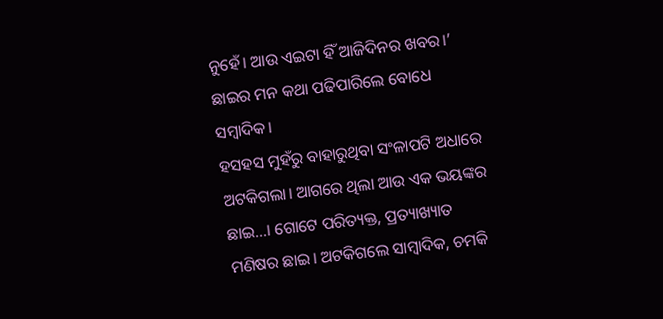ନୁହେଁ। ଆଉ ଏଇଟା ହିଁ ଆଜିଦିନର ଖବର।’ ଛାଇର ମନ କଥା ପଢିପାରିଲେ ବୋଧେ ସମ୍ୱାଦିକ।
ହସହସ ମୁହଁରୁ ବାହାରୁଥିବା ସଂଳାପଟି ଅଧାରେ ଅଟକିଗଲା। ଆଗରେ ଥିଲା ଆଉ ଏକ ଭୟଙ୍କର ଛାଇ...। ଗୋଟେ ପରିତ୍ୟକ୍ତ, ପ୍ରତ୍ୟାଖ୍ୟାତ ମଣିଷର ଛାଇ। ଅଟକିଗଲେ ସାମ୍ୱାଦିକ, ଚମକି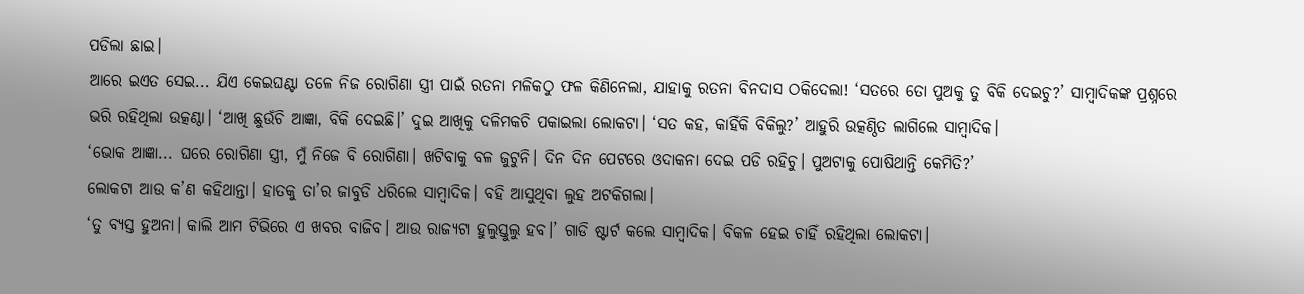ପଡିଲା ଛାଇ।
ଆରେ ଇଏତ ସେଇ... ଯିଏ କେଇଘଣ୍ଟା ତଳେ ନିଜ ରୋଗିଣା ସ୍ତ୍ରୀ ପାଇଁ ରତନା ମଳିକଠୁ ଫଳ କିଣିନେଲା, ଯାହାକୁ ରତନା ବିନଦାସ ଠକିଦେଲା! ‘ସତରେ ତୋ ପୁଅକୁ ତୁ ବିକି ଦେଇଚୁ?’ ସାମ୍ୱାଦିକଙ୍କ ପ୍ରଶ୍ନରେ ଭରି ରହିଥିଲା ଉତ୍କଣ୍ଠା। ‘ଆଖି ଛୁଉଁଚି ଆଜ୍ଞା, ବିକି ଦେଇଛି।’ ଦୁଇ ଆଖିକୁ ଦଳିମକଚି ପକାଇଲା ଲୋକଟା। ‘ସତ କହ, କାହିଁକି ବିକିଲୁ?’ ଆହୁରି ଉତ୍କଣ୍ଠିତ ଲାଗିଲେ ସାମ୍ୱାଦିକ।
‘ଭୋକ ଆଜ୍ଞା... ଘରେ ରୋଗିଣା ସ୍ତ୍ରୀ, ମୁଁ ନିଜେ ବି ରୋଗିଣା। ଖଟିବାକୁ ବଳ ଜୁଟୁନି। ଦିନ ଦିନ ପେଟରେ ଓଦାକନା ଦେଇ ପଡି ରହିଚୁ। ପୁଅଟାକୁ ପୋଷିଥାନ୍ତି କେମିତି?’
ଲୋକଟା ଆଉ କ’ଣ କହିଥାନ୍ତା। ହାତକୁ ତା’ର ଜାବୁଡି ଧରିଲେ ସାମ୍ୱାଦିକ। ବହି ଆସୁଥିବା ଲୁହ ଅଟକିଗଲା।
‘ତୁ ବ୍ୟସ୍ତ ହୁଅନା। କାଲି ଆମ ଟିଭିରେ ଏ ଖବର ବାଜିବ। ଆଉ ରାଜ୍ୟଟା ହୁଲୁସ୍ତୁଲୁ ହବ।’ ଗାଡି ଷ୍ଟାର୍ଟ କଲେ ସାମ୍ୱାଦିକ। ବିକଳ ହେଇ ଚାହିଁ ରହିଥିଲା ଲୋକଟା।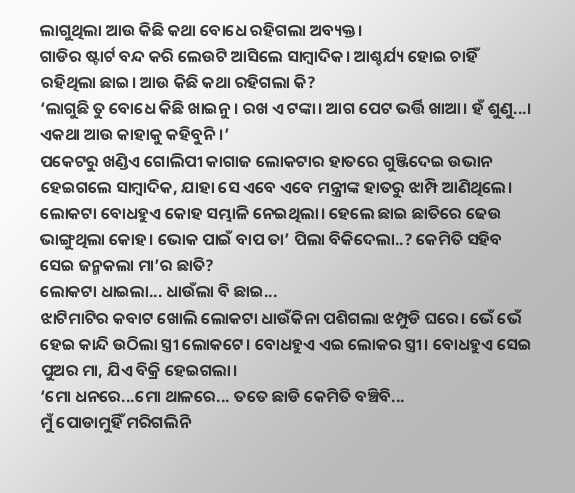ଲାଗୁଥିଲା ଆଉ କିଛି କଥା ବୋଧେ ରହିଗଲା ଅବ୍ୟକ୍ତ।
ଗାଡିର ଷ୍ଟାର୍ଟ ବନ୍ଦ କରି ଲେଉଟି ଆସିଲେ ସାମ୍ୱାଦିକ। ଆଶ୍ଚର୍ଯ୍ୟ ହୋଇ ଚାହିଁ ରହିଥିଲା ଛାଇ। ଆଉ କିଛି କଥା ରହିଗଲା କି?
‘ଲାଗୁଛି ତୁ ବୋଧେ କିଛି ଖାଇନୁ। ରଖ ଏ ଟଙ୍କା। ଆଗ ପେଟ ଭର୍ତ୍ତି ଖାଆ। ହଁ ଶୁଣୁ...। ଏକଥା ଆଉ କାହାକୁ କହିବୁନି।’
ପକେଟରୁ ଖଣ୍ଡିଏ ଗୋଲିପୀ କାଗାଜ ଲୋକଟାର ହାତରେ ଗୁଞ୍ଜିଦେଇ ଉଭାନ ହେଇଗଲେ ସାମ୍ୱାଦିକ, ଯାହା ସେ ଏବେ ଏବେ ମନ୍ତ୍ରୀଙ୍କ ହାତରୁ ଝାମ୍ପି ଆଣିଥିଲେ।
ଲୋକଟା ବୋଧହୁଏ କୋହ ସମ୍ଭାଳି ନେଇଥିଲା। ହେଲେ ଛାଇ ଛାତିରେ ଢେଉ ଭାଙ୍ଗୁଥିଲା କୋହ। ଭୋକ ପାଇଁ ବାପ ତା’ ପିଲା ବିକିଦେଲା..? କେମିତି ସହିବ ସେଇ ଜନ୍ମକଲା ମା’ର ଛାତି?
ଲୋକଟା ଧାଇଲା... ଧାଉଁଲା ବି ଛାଇ...
ଝାଟିମାଟିର କବାଟ ଖୋଲି ଲୋକଟା ଧାଉଁକିନା ପଶିଗଲା ଝମ୍ପୁଡି ଘରେ। ଭେଁ ଭେଁ ହେଇ କାନ୍ଦି ଉଠିଲା ସ୍ତ୍ରୀ ଲୋକଟେ। ବୋଧହୁଏ ଏଇ ଲୋକର ସ୍ତ୍ରୀ। ବୋଧହୁଏ ସେଇ ପୁଅର ମା, ଯିଏ ବିକ୍ରି ହେଇଗଲା।
‘ମୋ ଧନରେ...ମୋ ଥାଳରେ... ତତେ ଛାଡି କେମିତି ବଞ୍ଚିବି...
ମୁଁ ପୋଡାମୁହିଁ ମରିଗଲିନି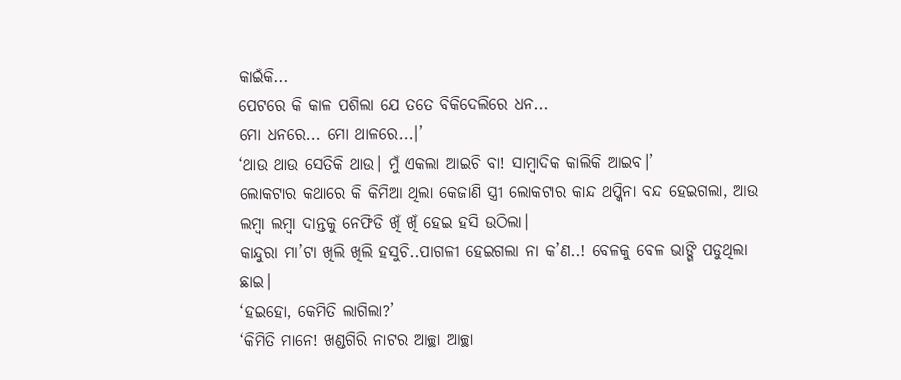କାଇଁକି...
ପେଟରେ କି କାଳ ପଶିଲା ଯେ ତତେ ବିକିଦେଲିରେ ଧନ...
ମୋ ଧନରେ... ମୋ ଥାଳରେ...।’
‘ଥାଉ ଥାଉ ସେତିକି ଥାଉ। ମୁଁ ଏକଲା ଆଇଚି ବା! ସାମ୍ୱାଦିକ କାଲିକି ଆଇବ।’
ଲୋକଟାର କଥାରେ କି କିମିଆ ଥିଲା କେଜାଣି ସ୍ତ୍ରୀ ଲୋକଟାର କାନ୍ଦ ଥପ୍କିନା ବନ୍ଦ ହେଇଗଲା, ଆଉ ଲମ୍ୱା ଲମ୍ୱା ଦାନ୍ତକୁ ନେଫିଡି ଖିଁ ଖିଁ ହେଇ ହସି ଉଠିଲା।
କାନ୍ଦୁରା ମା’ଟା ଖିଲି ଖିଲି ହସୁଚି..ପାଗଳୀ ହେଇଗଲା ନା କ’ଣ..! ବେଳକୁ ବେଳ ଭାଙ୍ଗି ପଡୁଥିଲା ଛାଇ।
‘ହଇହୋ, କେମିତି ଲାଗିଲା?’
‘କିମିତି ମାନେ! ଖଣ୍ଡଗିରି ନାଟର ଆଚ୍ଛା ଆଚ୍ଛା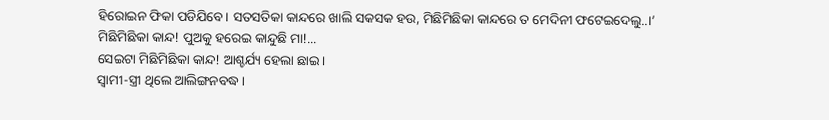ହିରୋଇନ ଫିକା ପଡିଯିବେ। ସତସତିକା କାନ୍ଦରେ ଖାଲି ସକସକ ହଉ, ମିଛିମିଛିକା କାନ୍ଦରେ ତ ମେଦିନୀ ଫଟେଇଦେଲୁ..।’
ମିଛିମିଛିକା କାନ୍ଦ! ପୁଅକୁ ହରେଇ କାନ୍ଦୁଛି ମା!...
ସେଇଟା ମିଛିମିଛିକା କାନ୍ଦ! ଆଶ୍ଚର୍ଯ୍ୟ ହେଲା ଛାଇ।
ସ୍ୱାମୀ-ସ୍ତ୍ରୀ ଥିଲେ ଆଲିଙ୍ଗନବଦ୍ଧ।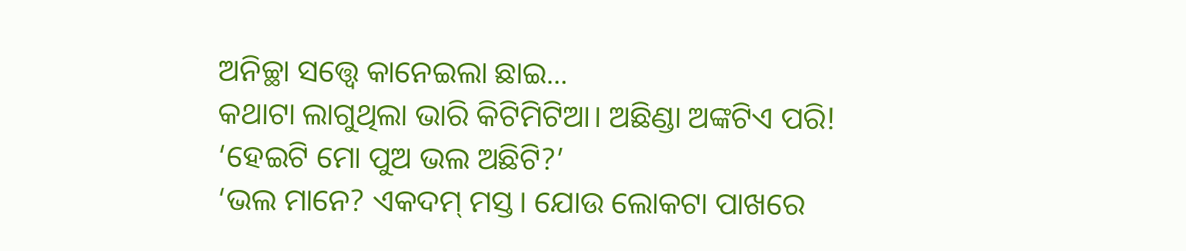ଅନିଚ୍ଛା ସତ୍ତ୍ୱେ କାନେଇଲା ଛାଇ...
କଥାଟା ଲାଗୁଥିଲା ଭାରି କିଟିମିଟିଆ। ଅଛିଣ୍ଡା ଅଙ୍କଟିଏ ପରି!
‘ହେଇଟି ମୋ ପୁଅ ଭଲ ଅଛିଟି?’
‘ଭଲ ମାନେ? ଏକଦମ୍ ମସ୍ତ। ଯୋଉ ଲୋକଟା ପାଖରେ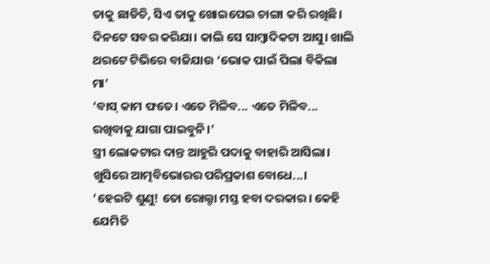ତାକୁ ଛାଡିଚି, ସିଏ ତାକୁ ଖୋଇପେଇ ଚାଙ୍ଗା କରି ରଖିଛି। ଦିନଟେ ସବର କରିଯା। କାଲି ସେ ସାମ୍ୱାଦିକଟା ଆସୁ। ଖାଲି ଥରଟେ ଟିଭିରେ ବାଜିଯାଉ ‘ଭୋକ ପାଇଁ ପିଲା ବିକିଲା ମା’
‘ବାସ୍ କାମ ଫତେ। ଏତେ ମିଳିବ... ଏତେ ମିଳିବ... ରଖିବାକୁ ଯାଗା ପାଇବୁନି।’
ସ୍ତ୍ରୀ ଲୋକଟାର ଦାନ୍ତ ଆହୁରି ପଦାକୁ ବାହାରି ଆସିଲା। ଖୁସିରେ ଆତ୍ମବିଭୋରର ପରିପ୍ରକାଶ ବୋଧେ...।
‘ହେଇଟି ଶୁଣୁ! ତୋ ରୋଲ୍ଟା ମସ୍ତ ହବା ଦରକାର। କେହି ଯେମିତି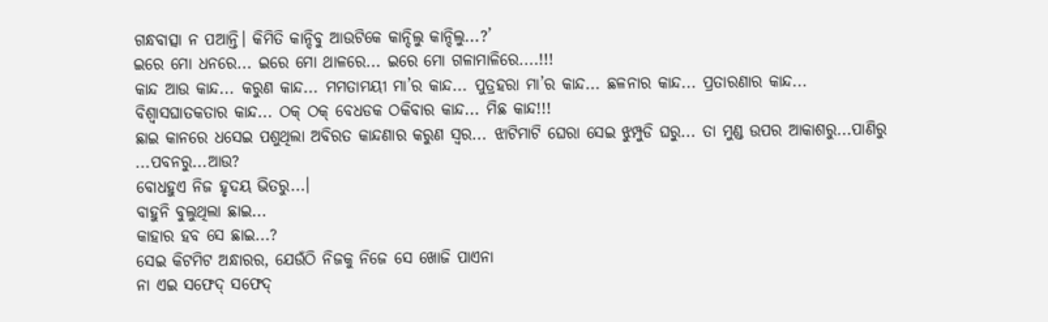ଗନ୍ଧବାତ୍ସା ନ ପଆନ୍ତି। କିମିତି କାନ୍ଦିବୁ ଆଉଟିକେ କାନ୍ଦିଲୁ କାନ୍ଦିଲୁ...?’
ଇରେ ମୋ ଧନରେ... ଇରେ ମୋ ଥାଳରେ... ଇରେ ମୋ ଗଳାମାଳିରେ....!!!
କାନ୍ଦ ଆଉ କାନ୍ଦ... କରୁଣ କାନ୍ଦ... ମମତାମୟୀ ମା’ର କାନ୍ଦ... ପୁତ୍ରହରା ମା’ର କାନ୍ଦ... ଛଳନାର କାନ୍ଦ... ପ୍ରତାରଣାର କାନ୍ଦ... ବିଶ୍ୱାସଘାତକତାର କାନ୍ଦ... ଠକ୍ ଠକ୍ ବେଧଡକ ଠକିବାର କାନ୍ଦ... ମିଛ କାନ୍ଦ!!!
ଛାଇ କାନରେ ଧସେଇ ପଶୁଥିଲା ଅବିରତ କାନ୍ଦଣାର କରୁଣ ସ୍ୱର... ଝାଟିମାଟି ଘେରା ସେଇ ଝୁମ୍ପୁଡି ଘରୁ... ତା ମୁଣ୍ଡ ଉପର ଆକାଶରୁ...ପାଣିରୁ ...ପବନରୁ...ଆଉ?
ବୋଧହୁଏ ନିଜ ହୃଦୟ ଭିତରୁ...।
ବାହୁନି ବୁଲୁଥିଲା ଛାଇ...
କାହାର ହବ ସେ ଛାଇ...?
ସେଇ କିଟମିଟ ଅନ୍ଧାରର, ଯେଉଁଠି ନିଜକୁ ନିଜେ ସେ ଖୋଜି ପାଏନା
ନା ଏଇ ସଫେଦ୍ ସଫେଦ୍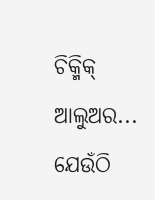ଚିକ୍ମିକ୍ ଆଲୁଅର...
ଯେଉଁଠି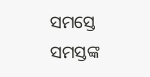ସମସ୍ତେ ସମସ୍ତଙ୍କ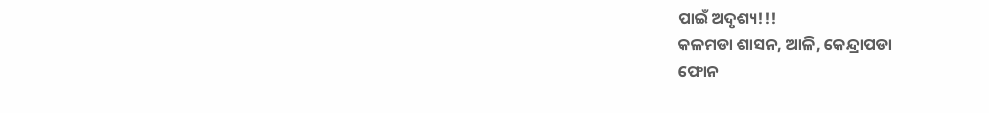ପାଇଁ ଅଦୃଶ୍ୟ!!!
କଳମଡା ଶାସନ, ଆଳି, କେନ୍ଦ୍ରାପଡା
ଫୋନ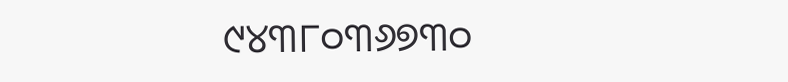୯୪୩୮୦୩୬୭୩୦